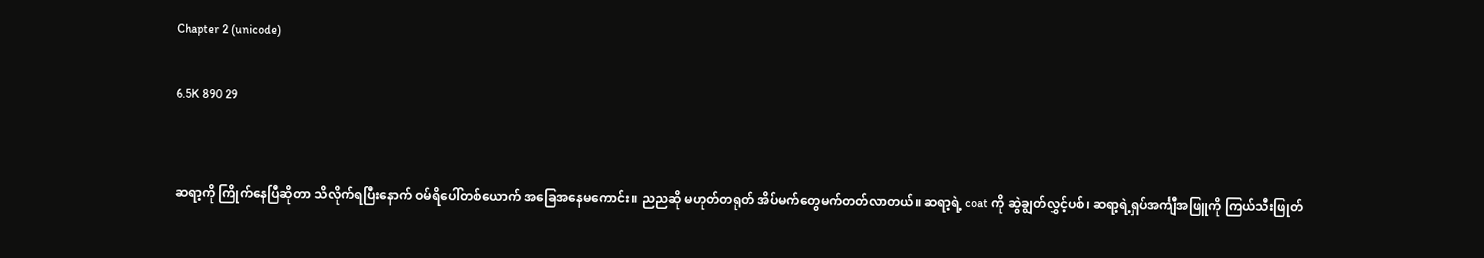Chapter 2 (unicode)

6.5K 890 29


ဆရာ့ကို ကြိုက်နေပြီဆိုတာ သိလိုက်ရပြီးနောက် ဝမ်ရိပေါ်တစ်ယောက် အခြေအနေမကောင်း။ ညညဆို မဟုတ်တရုတ် အိပ်မက်တွေမက်တတ်လာတယ်။ ဆရာ့ရဲ့ coat ကို ဆွဲချွတ်လွှင့်ပစ်၊ ဆရာ့ရဲ့ရှပ်အင်္ကျီအဖြူကို ကြယ်သီးဖြုတ်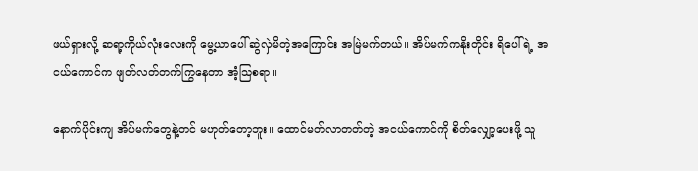ဖယ်ရှားလို့ ဆရာ့ကိုယ်လုံးလေးကို မွေ့ယာပေါ် ဆွဲလှဲမိတဲ့အကြောင်း အမြဲမက်တယ်။ အိပ်မက်ကနိုးတိုင်း ရိပေါ်ရဲ့ အငယ်ကောင်က ဖျတ်လတ်တက်ကြွနေတာ အံ့သြစရာ။

နောက်ပိုင်းကျ အိပ်မက်တွေနဲ့တင် မဟုတ်တော့ဘူး။ ထောင်မတ်လာတတ်တဲ့ အငယ်ကောင်ကို စိတ်လျှော့ပေးဖို့ သူ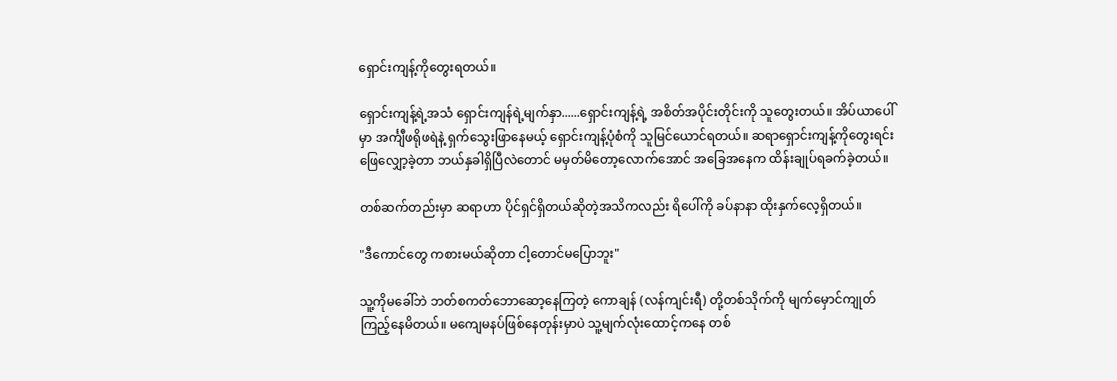ရှောင်းကျန့်ကိုတွေးရတယ်။

ရှောင်းကျန့်ရဲ့အသံ ရှောင်းကျန်ရဲ့မျက်နှာ......ရှောင်းကျန့်ရဲ့ အစိတ်အပိုင်းတိုင်းကို သူတွေးတယ်။ အိပ်ယာပေါ်မှာ အင်္ကျီဖရိုဖရဲနဲ့ ရှက်သွေးဖြာနေမယ့် ရှောင်းကျန့်ပုံစံကို သူမြင်ယောင်ရတယ်။ ဆရာရှောင်းကျန့်ကိုတွေးရင်း ဖြေလျှော့ခဲ့တာ ဘယ်နှခါရှိပြီလဲတောင် မမှတ်မိတော့လောက်အောင် အခြေအနေက ထိန်းချုပ်ရခက်ခဲ့တယ်။

တစ်ဆက်တည်းမှာ ဆရာဟာ ပိုင်ရှင်ရှိတယ်ဆိုတဲ့အသိကလည်း ရိပေါ်ကို ခပ်နာနာ ထိုးနှက်လေ့ရှိတယ်။

"ဒီကောင်တွေ ကစားမယ်ဆိုတာ ငါ့တောင်မပြောဘူး"

သူ့ကိုမခေါ်ဘဲ ဘတ်စကတ်ဘောဆော့နေကြတဲ့ ကောချန် (လန်ကျင်းရီ) တို့တစ်သိုက်ကို မျက်မှောင်ကျုတ်ကြည့်နေမိတယ်။ မကျေမနပ်ဖြစ်နေတုန်းမှာပဲ သူ့မျက်လုံးထောင့်ကနေ တစ်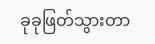ခုခုဖြတ်သွားတာ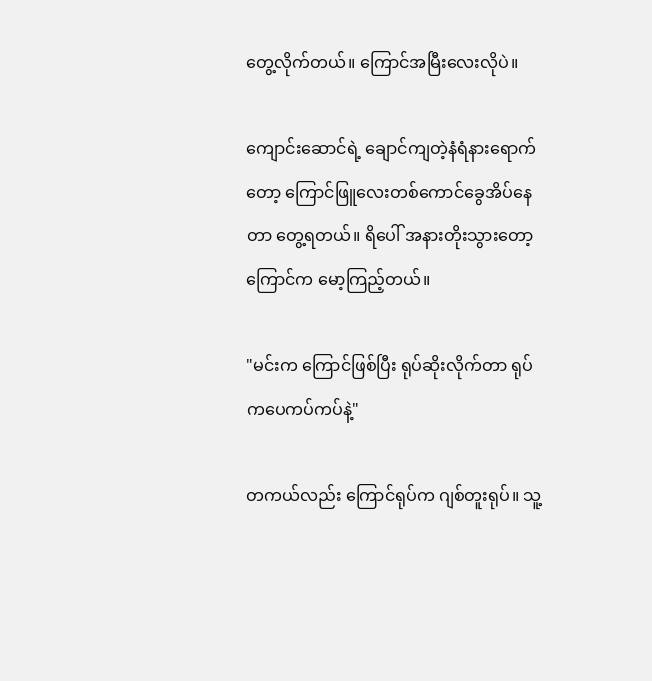တွေ့လိုက်တယ်။ ကြောင်အမြီးလေးလိုပဲ။

ကျောင်းဆောင်ရဲ့ ချောင်ကျတဲ့နံရံနားရောက်တော့ ကြောင်ဖြူလေးတစ်ကောင်ခွေအိပ်နေတာ တွေ့ရတယ်။ ရိပေါ် အနားတိုးသွားတော့ ကြောင်က မော့ကြည့်တယ်။

"မင်းက ကြောင်ဖြစ်ပြီး ရုပ်ဆိုးလိုက်တာ ရုပ်ကပေကပ်ကပ်နဲ့"

တကယ်လည်း ကြောင်ရုပ်က ဂျစ်တူးရုပ်။ သူ့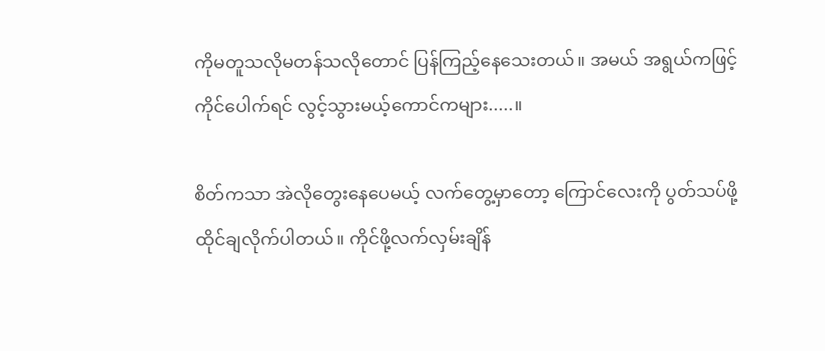ကိုမတူသလိုမတန်သလိုတောင် ပြန်ကြည့်နေသေးတယ်။ အမယ် အရွယ်ကဖြင့် ကိုင်ပေါက်ရင် လွင့်သွားမယ့်ကောင်ကများ.....။

စိတ်ကသာ အဲလိုတွေးနေပေမယ့် လက်တွေ့မှာတော့ ကြောင်လေးကို ပွတ်သပ်ဖို့ထိုင်ချလိုက်ပါတယ်။ ကိုင်ဖို့လက်လှမ်းချိန်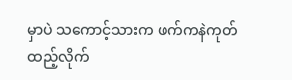မှာပဲ သကောင့်သားက ဖက်ကနဲကုတ်ထည့်လိုက်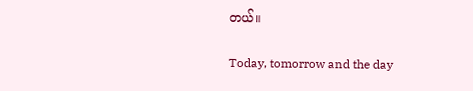တယ်။

Today, tomorrow and the day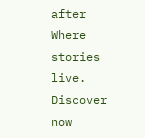after Where stories live. Discover now